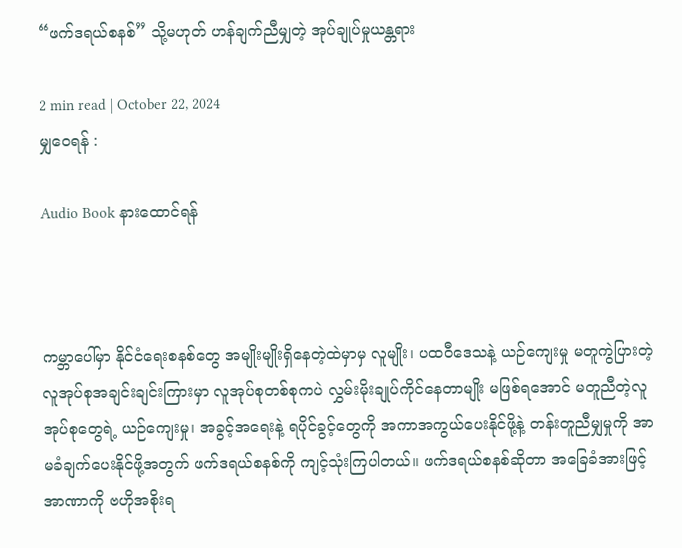“ဖက်ဒရယ်စနစ်” သို့မဟုတ် ဟန်ချက်ညီမျှတဲ့ အုပ်ချုပ်မှုယန္တရား

2 min read | October 22, 2024
မျှဝေရန် :

Audio Book နားထောင်ရန်



ကမ္ဘာပေါ်မှာ နိုင်ငံရေးစနစ်တွေ အမျိုးမျိုးရှိနေတဲ့ထဲမှာမှ လူမျိုး၊ ပထဝီဒေသနဲ့ ယဉ်ကျေးမှု မတူကွဲပြားတဲ့လူအုပ်စုအချင်းချင်းကြားမှာ လူအုပ်စုတစ်စုကပဲ လွှမ်းမိုးချုပ်ကိုင်နေတာမျိုး မဖြစ်ရအောင် မတူညီတဲ့လူအုပ်စုတွေရဲ့ ယဉ်ကျေးမှု၊ အခွင့်အရေးနဲ့ ရပိုင်ခွင့်တွေကို အကာအကွယ်ပေးနိုင်ဖို့နဲ့ တန်းတူညီမျှမှုကို အာမခံချက်ပေးနိုင်ဖို့အတွက် ဖက်ဒရယ်စနစ်ကို ကျင့်သုံးကြပါတယ်။ ဖက်ဒရယ်စနစ်ဆိုတာ အခြေခံအားဖြင့် အာဏာကို ဗဟိုအစိုးရ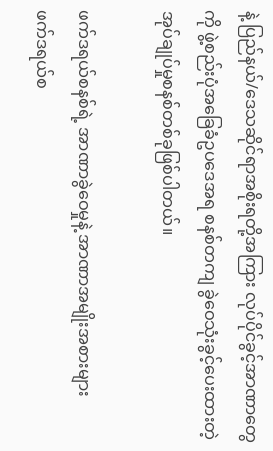နဲ့ ပြည်နယ်/ဒေသဆိုင်ရာအစိုးရတို့အကြား လုပ်ပိုင်ခွင့်အာဏာတွေကို ဖွဲ့စည်းပုံအခြေခံဥပဒေအရ စနစ်တကျ ခွဲဝေသုံးခွင့်ပေးထားတဲ့ အုပ်ချုပ်မှုစနစ်တစ်ခုဖြစ်ပါတယ်။

ဖက်ဒရယ်စနစ်ရဲ့ အာဏာခွဲဝေမှုနဲ့ အာဏာအမျိုးအစားများ
ဖက်ဒရယ်စ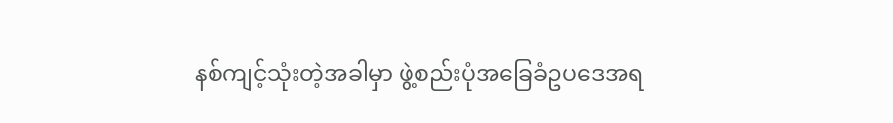နစ်ကျင့်သုံးတဲ့အခါမှာ ဖွဲ့စည်းပုံအခြေခံဥပဒေအရ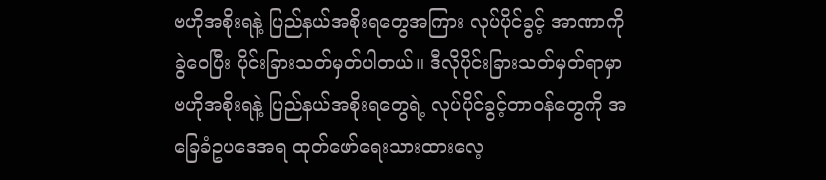ဗဟိုအစိုးရနဲ့ ပြည်နယ်အစိုးရတွေအကြား လုပ်ပိုင်ခွင့် အာဏာကို ခွဲဝေပြီး ပိုင်းခြားသတ်မှတ်ပါတယ်။ ဒီလိုပိုင်းခြားသတ်မှတ်ရာမှာ ဗဟိုအစိုးရနဲ့ ပြည်နယ်အစိုးရတွေရဲ့ လုပ်ပိုင်ခွင့်တာဝန်တွေကို အခြေခံဥပဒေအရ ထုတ်ဖော်ရေးသားထားလေ့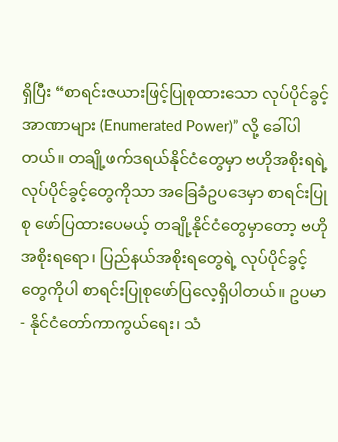ရှိပြီး “စာရင်းဇယားဖြင့်ပြုစုထားသော လုပ်ပိုင်ခွင့်အာဏာများ (Enumerated Power)” လို့ ခေါ်ပါတယ်။ တချို့ဖက်ဒရယ်နိုင်ငံတွေမှာ ဗဟိုအစိုးရရဲ့ လုပ်ပိုင်ခွင့်တွေကိုသာ အခြေခံဥပဒေမှာ စာရင်းပြုစု ဖော်ပြထားပေမယ့် တချို့နိုင်ငံတွေမှာတော့ ဗဟိုအစိုးရရော၊ ပြည်နယ်အစိုးရတွေရဲ့ လုပ်ပိုင်ခွင့်တွေကိုပါ စာရင်းပြုစုဖော်ပြလေ့ရှိပါတယ်။ ဥပမာ- နိုင်ငံတော်ကာကွယ်ရေး၊ သံ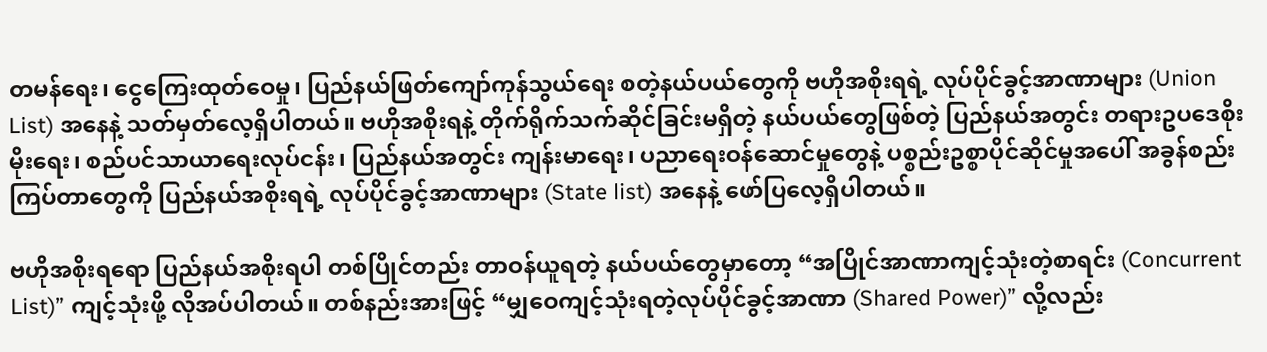တမန်ရေး၊ ငွေကြေးထုတ်ဝေမှု၊ ပြည်နယ်ဖြတ်ကျော်ကုန်သွယ်ရေး စတဲ့နယ်ပယ်တွေကို ဗဟိုအစိုးရရဲ့ လုပ်ပိုင်ခွင့်အာဏာများ (Union List) အနေနဲ့ သတ်မှတ်လေ့ရှိပါတယ်။ ဗဟိုအစိုးရနဲ့ တိုက်ရိုက်သက်ဆိုင်ခြင်းမရှိတဲ့ နယ်ပယ်တွေဖြစ်တဲ့ ပြည်နယ်အတွင်း တရားဥပဒေစိုးမိုးရေး၊ စည်ပင်သာယာရေးလုပ်ငန်း၊ ပြည်နယ်အတွင်း ကျန်းမာရေး၊ ပညာရေးဝန်ဆောင်မှုတွေနဲ့ ပစ္စည်းဥစ္စာပိုင်ဆိုင်မှုအပေါ် အခွန်စည်းကြပ်တာတွေကို ပြည်နယ်အစိုးရရဲ့ လုပ်ပိုင်ခွင့်အာဏာများ (State list) အနေနဲ့ ဖော်ပြလေ့ရှိပါတယ်။

ဗဟိုအစိုးရရော ပြည်နယ်အစိုးရပါ တစ်ပြိုင်တည်း တာဝန်ယူရတဲ့ နယ်ပယ်တွေမှာတော့ “အပြိုင်အာဏာကျင့်သုံးတဲ့စာရင်း (Concurrent List)” ကျင့်သုံးဖို့ လိုအပ်ပါတယ်။ တစ်နည်းအားဖြင့် “မျှဝေကျင့်သုံးရတဲ့လုပ်ပိုင်ခွင့်အာဏာ (Shared Power)” လို့လည်း‌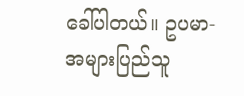ခေါ်ပါတယ်။ ဥပမာ- အများပြည်သူ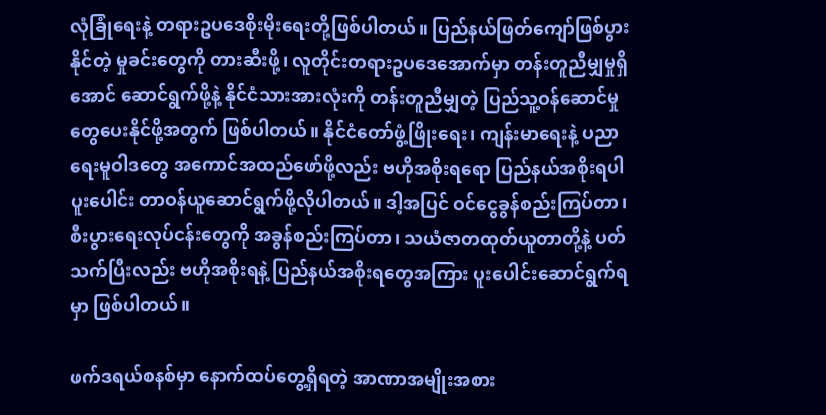လုံခြုံရေးနဲ့ တရားဥပဒေစိုးမိုးရေးတို့ဖြစ်ပါတယ်။ ပြည်နယ်ဖြတ်ကျော်ဖြစ်ပွားနိုင်တဲ့ မှုခင်းတွေကို တားဆီးဖို့၊ လူတိုင်းတရားဥပဒေအောက်မှာ တန်းတူညီမျှမှုရှိအောင် ဆောင်ရွက်ဖို့နဲ့ နိုင်ငံသားအားလုံးကို တန်းတူညီမျှတဲ့ ပြည်သူ့ဝန်ဆောင်မှုတွေပေးနိုင်ဖို့အတွက် ဖြစ်ပါတယ်။ နိုင်ငံတော်ဖွံ့ဖြိုးရေး၊ ကျန်းမာရေးနဲ့ ပညာရေးမူဝါဒတွေ အကောင်အထည်ဖော်ဖို့လည်း ဗဟိုအစိုးရရော ပြည်နယ်အစိုးရပါ ပူးပေါင်း တာဝန်ယူဆောင်ရွက်ဖို့လိုပါတယ်။ ဒါ့အပြင် ဝင်ငွေခွန်စည်းကြပ်တာ၊ စီးပွားရေးလုပ်ငန်းတွေကို အခွန်စည်းကြပ်တာ၊ သယံဇာတထုတ်ယူတာတို့နဲ့ ပတ်သက်ပြီးလည်း ဗဟိုအစိုးရနဲ့ ပြည်နယ်အစိုးရတွေအကြား ပူးပေါင်းဆောင်ရွက်ရမှာ ဖြစ်ပါတယ်။

ဖက်ဒရယ်စနစ်မှာ နောက်ထပ်တွေ့ရှိရတဲ့ အာဏာအမျိုးအစား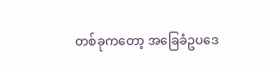တစ်ခုကတော့ အခြေခံဥပဒေ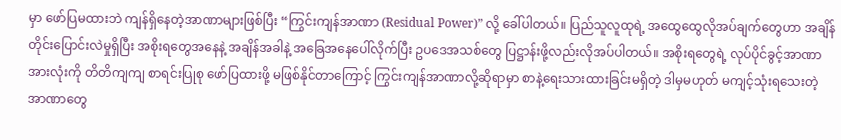မှာ ဖော်ပြမထားဘဲ ကျန်ရှိနေတဲ့အာဏာများဖြစ်ပြီး “ကြွင်းကျန်အာဏာ (Residual Power)” လို့ ခေါ်ပါတယ်။ ပြည်သူလူထုရဲ့ အထွေထွေလိုအပ်ချက်တွေဟာ အချိန်တိုင်းပြောင်းလဲမှုရှိပြီး အစိုးရတွေအနေနဲ့ အချိန်အခါနဲ့ အခြေအနေပေါ်လိုက်ပြီး ဥပဒေအသစ်တွေ ပြဋ္ဌာန်းဖို့လည်းလိုအပ်ပါတယ်။ အစိုးရတွေရဲ့ လုပ်ပိုင်ခွင့်အာဏာ အားလုံးကို တိတိကျကျ စာရင်းပြုစု ဖော်ပြထားဖို့ မဖြစ်နိုင်တာကြောင့် ကြွင်းကျန်အာဏာလို့ဆိုရာမှာ စာနဲ့ရေးသားထားခြင်းမရှိတဲ့ ဒါမှမဟုတ် မကျင့်သုံးရသေးတဲ့ အာဏာတွေ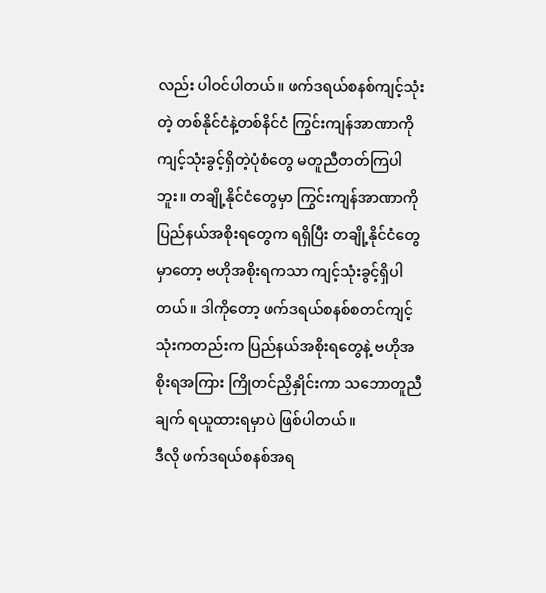လည်း ပါဝင်ပါတယ်။ ဖက်ဒရယ်စနစ်ကျင့်သုံးတဲ့ တစ်နိုင်ငံနဲ့တစ်နိင်ငံ ကြွင်းကျန်အာဏာကို ကျင့်သုံးခွင့်ရှိတဲ့ပုံစံတွေ မတူညီတတ်ကြပါဘူး။ တချို့နိုင်ငံတွေမှာ ကြွင်းကျန်အာဏာကို ပြည်နယ်အစိုးရတွေက ရရှိပြီး တချို့နိုင်ငံတွေမှာတော့ ဗဟိုအစိုးရကသာ ကျင့်သုံးခွင့်ရှိပါတယ်။ ဒါကိုတော့ ဖက်ဒရယ်စနစ်စတင်ကျင့်သုံးကတည်းက ပြည်နယ်အစိုးရတွေနဲ့ ဗဟိုအစိုးရအကြား ကြိုတင်ညှိနှိုင်းကာ သဘောတူညီချက် ရယူထားရမှာပဲ ဖြစ်ပါတယ်။
ဒီလို ဖက်ဒရယ်စနစ်အရ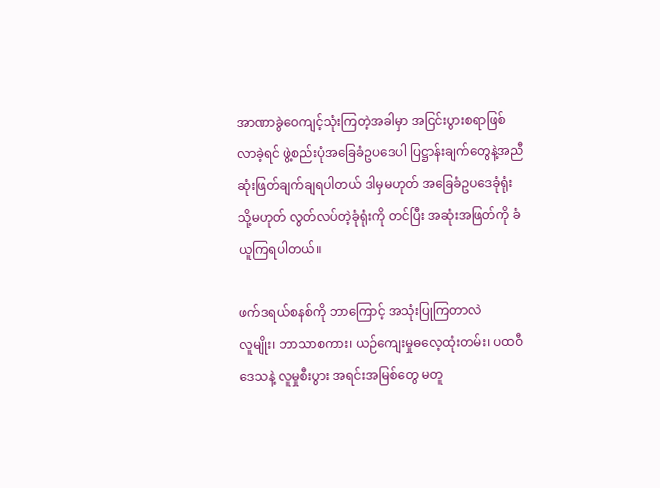အာဏာခွဲဝေကျင့်သုံးကြတဲ့အခါမှာ အငြင်းပွားစရာဖြစ်လာခဲ့ရင် ဖွဲ့စည်းပုံအခြေခံဥပဒေပါ ပြဋ္ဌာန်းချက်တွေနဲ့အညီ ဆုံးဖြတ်ချက်ချရပါတယ် ဒါမှမဟုတ် အခြေခံဥပဒေခုံရုံး သို့မဟုတ် လွတ်လပ်တဲ့ခုံရုံးကို တင်ပြီး အဆုံးအဖြတ်ကို ခံယူကြရပါတယ်။

ဖက်ဒရယ်စနစ်ကို ဘာကြောင့် အသုံးပြုကြတာလဲ
လူမျိုး၊ ဘာသာစကား၊ ယဉ်ကျေးမှုဓလေ့ထုံးတမ်း၊ ပထဝီဒေသနဲ့ လူမှုစီးပွား အရင်းအမြစ်တွေ မတူ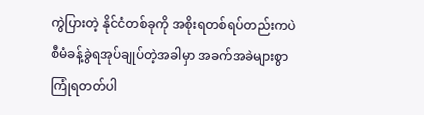ကွဲပြားတဲ့ နိုင်ငံတစ်ခုကို အစိုးရတစ်ရပ်တည်းကပဲ စီမံခန့်ခွဲရအုပ်ချုပ်တဲ့အခါမှာ အခက်အခဲများစွာ ကြုံရတတ်ပါ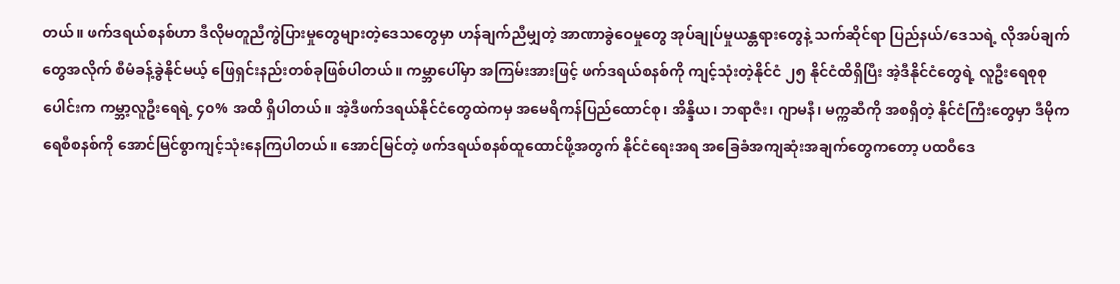တယ်။ ဖက်ဒရယ်စနစ်ဟာ ဒီလိုမတူညီကွဲပြားမှုတွေများတဲ့ဒေသတွေမှာ ဟန်ချက်ညီမျှတဲ့ အာဏာခွဲဝေမှုတွေ အုပ်ချုပ်မှုယန္တရားတွေနဲ့ သက်ဆိုင်ရာ ပြည်နယ်/ဒေသရဲ့ လိုအပ်ချက်တွေအလိုက် စီမံခန့်ခွဲနိုင်မယ့် ဖြေရှင်းနည်းတစ်ခုဖြစ်ပါတယ်။ ကမ္ဘာပေါ်မှာ အကြမ်းအားဖြင့် ဖက်ဒရယ်စနစ်ကို ကျင့်သုံးတဲ့နိုင်ငံ ၂၅ နိုင်ငံထိရှိပြီး အဲ့ဒီနိုင်ငံတွေရဲ့ လူဦးရေစုစုပေါင်းက ကမ္ဘာ့လူဦးရေရဲ့ ၄၀% အထိ ရှိပါတယ်။ အဲ့ဒီဖက်ဒရယ်နိုင်ငံတွေထဲကမှ အမေရိကန်ပြည်ထောင်စု၊ အိန္ဒိယ၊ ဘရာဇီး၊ ဂျာမနီ၊ မက္ကဆီကို အစရှိတဲ့ နိုင်ငံကြီးတွေမှာ ဒီမိုကရေစီစနစ်ကို အောင်မြင်စွာကျင့်သုံးနေကြပါတယ်။ အောင်မြင်တဲ့ ဖက်ဒရယ်စနစ်ထူထောင်ဖို့အတွက် နိုင်ငံရေးအရ အခြေခံအကျဆုံးအချက်တွေကတော့ ပထဝီဒေ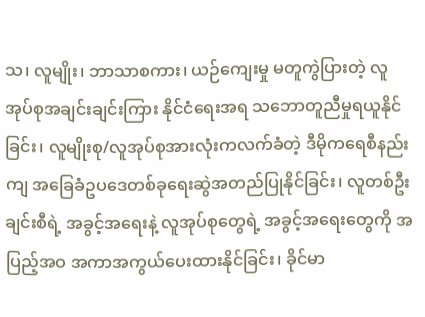သ၊ လူမျိုး၊ ဘာသာစကား၊ ယဉ်ကျေးမှု မတူကွဲပြားတဲ့ လူအုပ်စုအချင်းချင်းကြား နိုင်ငံရေးအရ သဘောတူညီမှုရယူနိုင်ခြင်း၊ လူမျိုးစု/လူအုပ်စုအားလုံးကလက်ခံတဲ့ ဒီမိုကရေစီနည်းကျ အခြေခံဥပဒေတစ်ခုရေးဆွဲအတည်ပြုနိုင်ခြင်း၊ လူတစ်ဦးချင်းစီရဲ့ အခွင့်အရေးနဲ့ လူအုပ်စုတွေရဲ့ အခွင့်အရေးတွေကို အပြည့်အဝ အကာအကွယ်ပေးထားနိုင်ခြင်း၊ ခိုင်မာ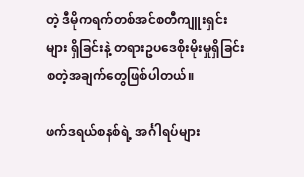တဲ့ ဒီမိုကရက်တစ်အင်စတီကျူးရှင်းများ ရှိခြင်းနဲ့ တရားဥပဒေစိုးမိုးမှုရှိခြင်း စတဲ့အချက်တွေဖြစ်ပါတယ်။

ဖက်ဒရယ်စနစ်ရဲ့ အင်္ဂါရပ်များ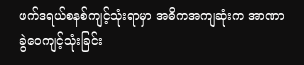ဖက်ဒရယ်စနစ်ကျင့်သုံးရာမှာ အဓိကအကျဆုံးက အာဏာခွဲဝေကျင့်သုံးခြင်း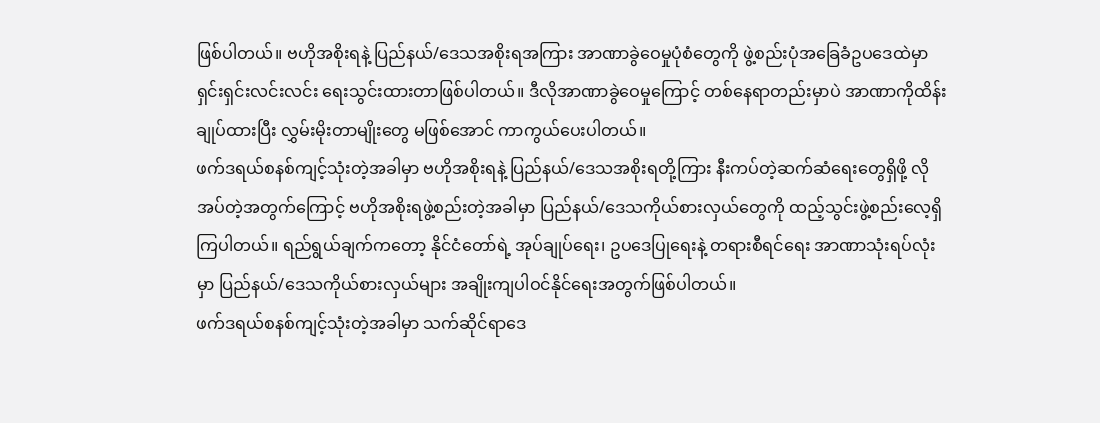ဖြစ်ပါတယ်။ ဗဟိုအစိုးရနဲ့ ပြည်နယ်/ဒေသအစိုးရအကြား အာဏာခွဲဝေမှုပုံစံတွေကို ဖွဲ့စည်းပုံအခြေခံဥပဒေထဲမှာ ရှင်းရှင်းလင်းလင်း ရေးသွင်းထားတာဖြစ်ပါတယ်။ ဒီလိုအာဏာခွဲဝေမှုကြောင့် တစ်နေရာတည်းမှာပဲ အာဏာကိုထိန်းချုပ်ထားပြီး လွှမ်းမိုးတာမျိုးတွေ မဖြစ်အောင် ကာကွယ်ပေးပါတယ်။
ဖက်ဒရယ်စနစ်ကျင့်သုံးတဲ့အခါမှာ ဗဟိုအစိုးရနဲ့ ပြည်နယ်/ဒေသအစိုးရတို့ကြား နီးကပ်တဲ့ဆက်ဆံရေးတွေရှိဖို့ လိုအပ်တဲ့အတွက်ကြောင့် ဗဟိုအစိုးရဖွဲ့စည်းတဲ့အခါမှာ ပြည်နယ်/ဒေသကိုယ်စားလှယ်တွေကို ထည့်သွင်းဖွဲ့စည်းလေ့ရှိကြပါတယ်။ ရည်ရွယ်ချက်ကတော့ နိုင်ငံတော်ရဲ့ အုပ်ချုပ်ရေး၊ ဥပဒေပြုရေးနဲ့ တရားစီရင်ရေး အာဏာသုံးရပ်လုံးမှာ ပြည်နယ်/ဒေသကိုယ်စားလှယ်များ အချိုးကျပါဝင်နိုင်ရေးအတွက်ဖြစ်ပါတယ်။
ဖက်ဒရယ်စနစ်ကျင့်သုံးတဲ့အခါမှာ သက်ဆိုင်ရာဒေ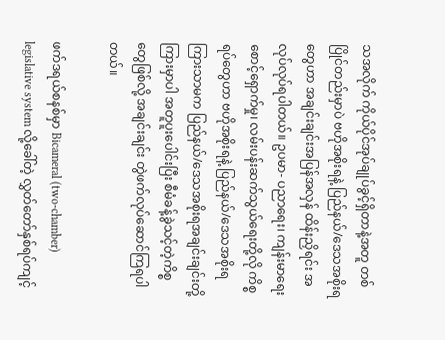သအလိုက် ကိုယ်ပိုင်အုပ်ချုပ်ခွင့်ရှိတာနဲ့အတူ တစ်ပြိုင်တည်းမှာပဲ ဗဟိုအစိုးရနဲ့ ပြည်နယ်/ဒေသအစိုးရတွေဟာ အချင်းချင်းအပြန်အလှန် ထိန်းညှိရင်း အလုပ်လုပ်ရပါတယ်။ ဥပမာ- ပညာရေး၊ ကျန်းမာရေးစောင့်ရှောက်မှု၊ လမ်းပန်းဆက်သွယ်ရေးတို့လို ကိစ္စရပ်တွေဟာ ဗဟိုအစိုးရနဲ့ ပြည်နယ်/ဒေသအစိုးရကြားသာမက ပြည်နယ်/ဒေသအစိုးရအချင်းချင်းတို့ကြားမှာပါ အတူပူးပေါင်းပြီး စီမံခန့်ခွဲသင့်တဲ့ကိစ္စတွေဖြစ်လို့ အချင်းချင်း တွဲဖက်လုပ်ဆောင်ကြရပါတယ်။

ဖက်ဒရယ်စနစ်မှာ Bicameral (two-chamber) legislative system လို့ခေါ်တဲ့ လွှတ်တော်နှစ်ရပ်ကျင့်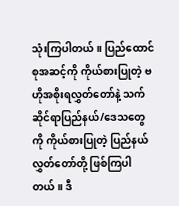သုံးကြပါတယ်။ ပြည်ထောင်စုအဆင့်ကို ကိုယ်စားပြုတဲ့ ဗဟိုအစိုးရလွှတ်တော်နဲ့ သက်ဆိုင်ရာပြည်နယ်/ဒေသတွေကို ကိုယ်စားပြုတဲ့ ပြည်နယ်လွှတ်တော်တို့ ဖြစ်ကြပါတယ်။ ဒီ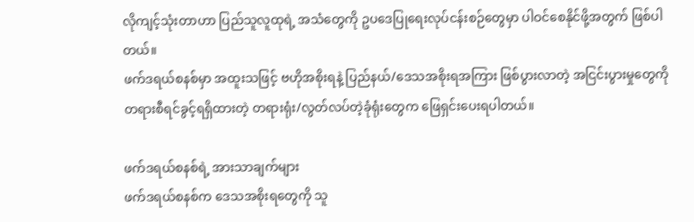လိုကျင့်သုံးတာဟာ ပြည်သူလူထုရဲ့ အသံတွေကို ဥပဒေပြုရေးလုပ်ငန်းစဉ်တွေမှာ ပါဝင်စေနိုင်ဖို့အတွက် ဖြစ်ပါတယ်။
ဖက်ဒရယ်စနစ်မှာ အထူးသဖြင့် ဗဟိုအစိုးရနဲ့ ပြည်နယ်/ဒေသအစိုးရအကြား ဖြစ်ပွားလာတဲ့ အငြင်းပွားမှုတွေကို တရားစီရင်ခွင့်ရရှိထားတဲ့ တရားရုံး/လွတ်လပ်တဲ့ခုံရုံးတွေက ဖြေရှင်းပေးရပါတယ်။

ဖက်ဒရယ်စနစ်ရဲ့ အားသာချက်များ
ဖက်ဒရယ်စနစ်က ဒေသအစိုးရတွေကို သူ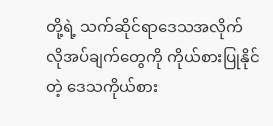တို့ရဲ့ သက်ဆိုင်ရာဒေသအလိုက် လိုအပ်ချက်တွေကို ကိုယ်စားပြုနိုင်တဲ့ ဒေသကိုယ်စား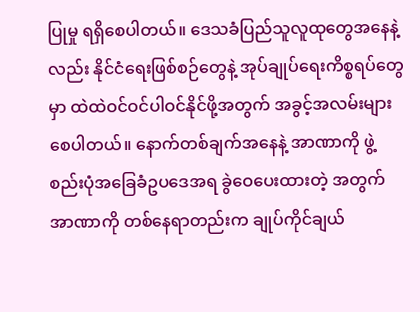ပြုမှု ရရှိစေပါတယ်။ ဒေသခံပြည်သူလူထုတွေအနေနဲ့လည်း နိုင်ငံရေးဖြစ်စဉ်တွေနဲ့ အုပ်ချုပ်ရေးကိစ္စရပ်တွေမှာ ထဲထဲဝင်ဝင်ပါဝင်နိုင်ဖို့အတွက် အခွင့်အလမ်းများစေပါတယ်။ နောက်တစ်ချက်အနေနဲ့ အာဏာကို ဖွဲ့စည်းပုံအခြေခံဥပဒေအရ ခွဲဝေပေးထားတဲ့ အတွက် အာဏာကို တစ်နေရာတည်းက ချုပ်ကိုင်ချယ်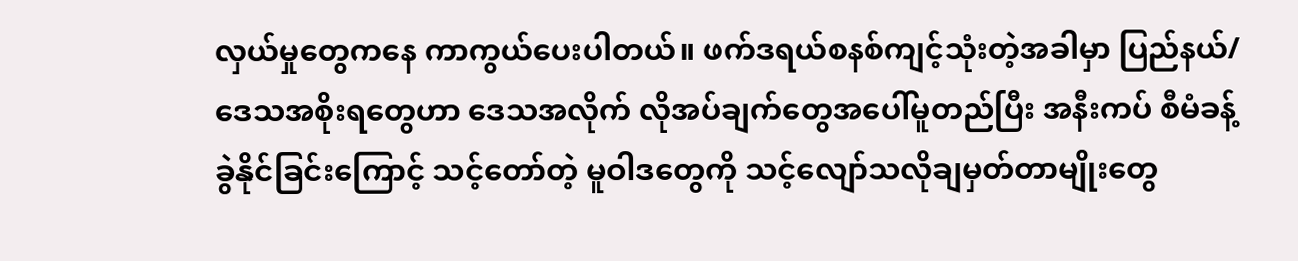လှယ်မှုတွေကနေ ကာကွယ်ပေးပါတယ်။ ဖက်ဒရယ်စနစ်ကျင့်သုံးတဲ့အခါမှာ ပြည်နယ်/ဒေသအစိုးရတွေဟာ ဒေသအလိုက် လိုအပ်ချက်တွေအပေါ်မူတည်ပြီး အနီးကပ် စီမံခန့်ခွဲနိုင်ခြင်းကြောင့် သင့်တော်တဲ့ မူဝါဒတွေကို သင့်လျော်သလိုချမှတ်တာမျိုးတွေ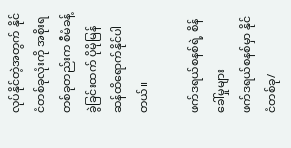လုပ်နိုင်တဲ့အတွက် နိုင်ငံတစ်ခုလုံးကို အစိုးရတစ်ခုတည်းက စီမံခန့်ခွဲခြင်းထက် ပိုမိုမြန်ဆန်ထိရောက်နိုင်ပါတယ်။

ဖက်ဒရယ်စနစ်ရဲ့ စိန်ခေါ်မှုများ
ဖက်ဒရယ်စနစ်မှာ နိုင်ငံတစ်ခု/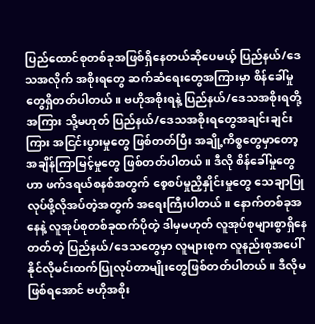ပြည်ထောင်စုတစ်ခုအဖြစ်ရှိနေတယ်ဆိုပေမယ့် ပြည်နယ်/ဒေသအလိုက် အစိုးရတွေ ဆက်ဆံရေးတွေအကြားမှာ စိန်ခေါ်မှုတွေရှိတတ်ပါတယ်။ ဗဟိုအစိုးရနဲ့ ပြည်နယ်/ဒေသအစိုးရတို့အကြား သို့မဟုတ် ပြည်နယ်/ဒေသအစိုးရတွေအချင်းချင်းကြား အငြင်းပွားမှုတွေ ဖြစ်တတ်ပြီး အချို့ကိစ္စတွေမှာတော့ အချိန်ကြာမြင့်မှုတွေ ဖြစ်တတ်ပါတယ်။ ဒီလို စိန်ခေါ်မှုတွေဟာ ဖက်ဒရယ်စနစ်အတွက် စေ့စပ်မှုညှိနှိုင်းမှုတွေ သေချာပြုလုပ်ဖို့လိုအပ်တဲ့အတွက် အရေးကြီးပါတယ်။ နောက်တစ်ခုအနေနဲ့ လူအုပ်စုတစ်ခုထက်ပိုတဲ့ ဒါမှမဟုတ် လူအုပ်စုများစွာရှိနေတတ်တဲ့ ပြည်နယ်/ဒေသတွေမှာ လူများစုက လူနည်းစုအပေါ် နိုင်လိုမင်းထက်ပြုလုပ်တာမျိုးတွေဖြစ်တတ်ပါတယ်။ ဒီလိုမဖြစ်ရအောင် ဗဟိုအစိုး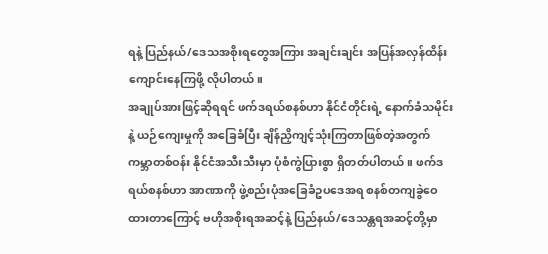ရနဲ့ ပြည်နယ်/ဒေသအစိုးရတွေအကြား အချင်းချင်း အပြန်အလှန်ထိန်းကျောင်းနေကြဖို့ လိုပါတယ်။
အချုပ်အားဖြင့်ဆိုရရင် ဖက်ဒရယ်စနစ်ဟာ နိုင်ငံတိုင်းရဲ့ နောက်ခံသမိုင်းနဲ့ ယဉ်ကျေးမှုကို အခြေခံပြီး ချိန်ညှိကျင့်သုံးကြတာဖြစ်တဲ့အတွက် ကမ္ဘာတစ်ဝန်း နိုင်ငံအသီးသီးမှာ ပုံစံကွဲပြားစွာ ရှိတတ်ပါတယ်။ ဖက်ဒရယ်စနစ်ဟာ အာဏာကို ဖွဲ့စည်းပုံအခြေခံဥပဒေအရ စနစ်တကျခွဲဝေထားတာကြောင့် ဗဟိုအစိုးရအဆင့်နဲ့ ပြည်နယ်/ဒေသန္တရအဆင့်တို့မှာ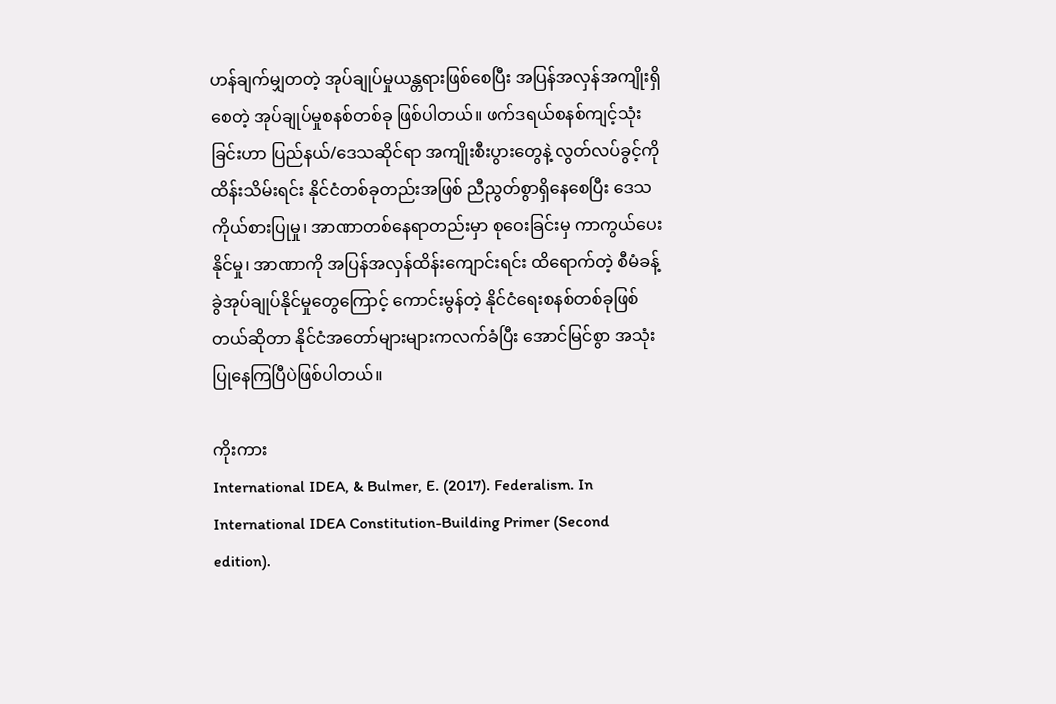ဟန်ချက်မျှတတဲ့ အုပ်ချုပ်မှုယန္တရားဖြစ်စေပြီး အပြန်အလှန်အကျိုးရှိစေတဲ့ အုပ်ချုပ်မှုစနစ်တစ်ခု ဖြစ်ပါတယ်။ ဖက်ဒရယ်စနစ်ကျင့်သုံးခြင်းဟာ ပြည်နယ်/ဒေသဆိုင်ရာ အကျိုးစီးပွားတွေနဲ့ လွတ်လပ်ခွင့်ကို ထိန်းသိမ်းရင်း နိုင်ငံတစ်ခုတည်းအဖြစ် ညီညွတ်စွာရှိနေစေပြီး ဒေသကိုယ်စားပြုမှု၊ အာဏာတစ်နေရာတည်းမှာ စုဝေးခြင်းမှ ကာကွယ်ပေးနိုင်မှု၊ အာဏာကို အပြန်အလှန်ထိန်းကျောင်းရင်း ထိရောက်တဲ့ စီမံခန့်ခွဲအုပ်ချုပ်နိုင်မှုတွေကြောင့် ကောင်းမွန်တဲ့ နိုင်ငံရေးစနစ်တစ်ခုဖြစ်တယ်ဆိုတာ နိုင်ငံအတော်များများကလက်ခံပြီး အောင်မြင်စွာ အသုံးပြုနေကြပြီပဲဖြစ်ပါတယ်။

ကိုးကား
International IDEA, & Bulmer, E. (2017). Federalism. In International IDEA Constitution-Building Primer (Second edition).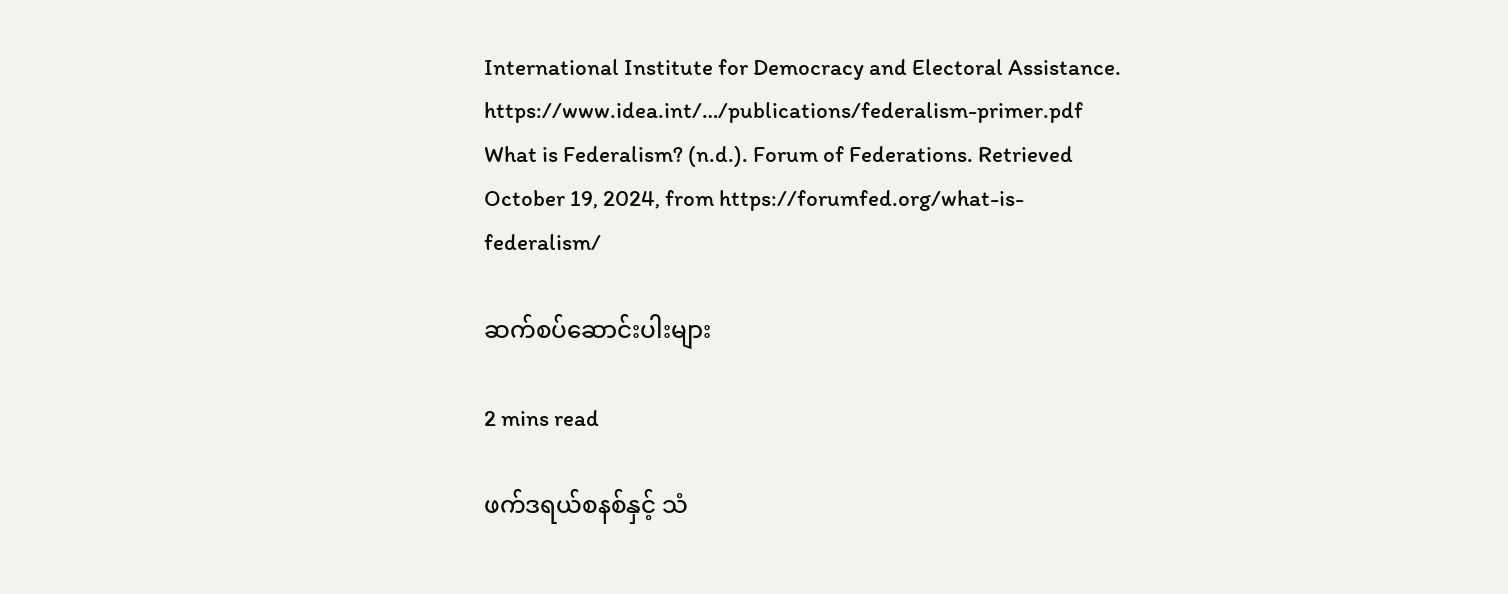International Institute for Democracy and Electoral Assistance. https://www.idea.int/…/publications/federalism-primer.pdf
What is Federalism? (n.d.). Forum of Federations. Retrieved October 19, 2024, from https://forumfed.org/what-is-federalism/

ဆက်စပ်ဆောင်းပါးများ

2 mins read

ဖက်ဒရယ်စနစ်နှင့် သံ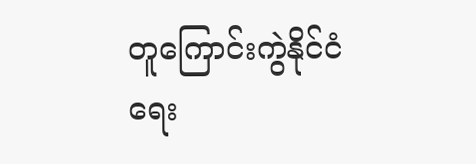တူကြောင်းကွဲနိုင်ငံရေး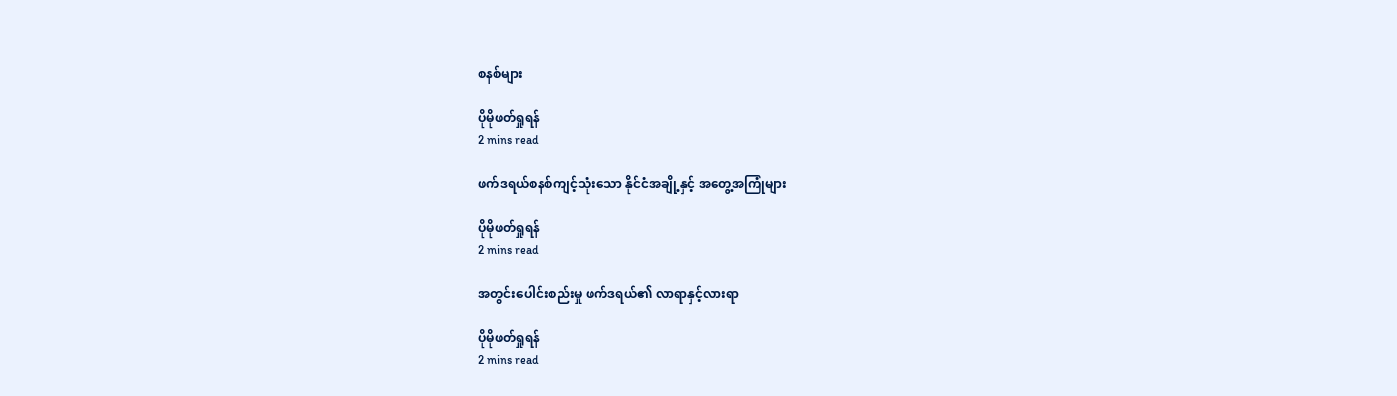စနစ်များ

ပိုမိုဖတ်ရှုရန်
2 mins read

ဖက်ဒရယ်စနစ်ကျင့်သုံးသော နိုင်ငံအချို့နှင့် အတွေ့အကြုံများ

ပိုမိုဖတ်ရှုရန်
2 mins read

အတွင်းပေါင်းစည်းမှု ဖက်ဒရယ်၏ လာရာနှင့်လားရာ

ပိုမိုဖတ်ရှုရန်
2 mins read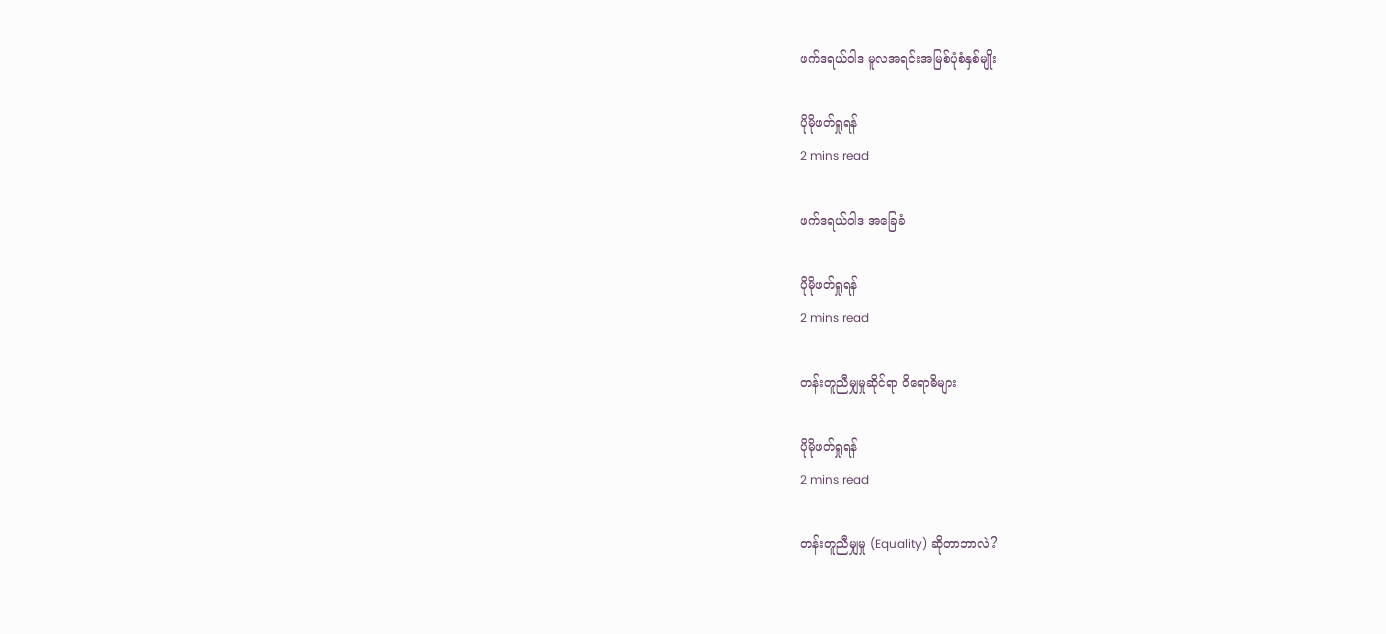ဖက်ဒရယ်ဝါဒ မူလအရင်းအမြစ်ပုံစံနှစ်မျိုး

ပိုမိုဖတ်ရှုရန်
2 mins read

ဖက်ဒရယ်ဝါဒ အခြေခံ

ပိုမိုဖတ်ရှုရန်
2 mins read

တန်းတူညီမျှမှုဆိုင်ရာ ဝိရောဓိများ

ပိုမိုဖတ်ရှုရန်
2 mins read

တန်းတူညီမျှမှု (Equality) ဆိုတာဘာလဲ?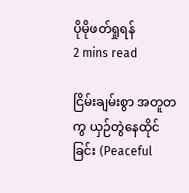ပိုမိုဖတ်ရှုရန်
2 mins read

ငြိမ်းချမ်းစွာ အတူတကွ ယှဉ်တွဲနေထိုင်ခြင်း (Peaceful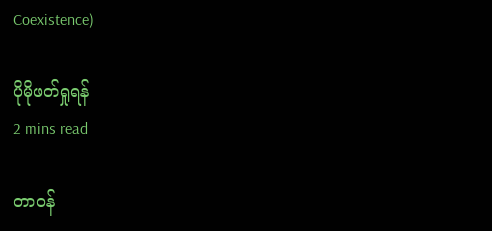Coexistence)

ပိုမိုဖတ်ရှုရန်
2 mins read

တာဝန်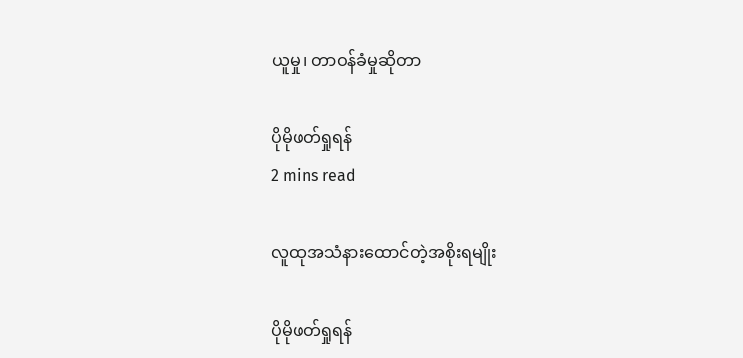ယူမှု၊ တာဝန်ခံမှုဆိုတာ

ပိုမိုဖတ်ရှုရန်
2 mins read

လူထုအသံနား‌ထောင်တဲ့အစိုးရမျိုး

ပိုမိုဖတ်ရှုရန်